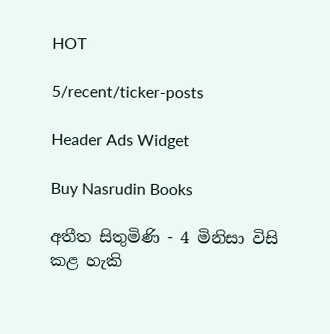HOT

5/recent/ticker-posts

Header Ads Widget

Buy Nasrudin Books

අතීත සිතුමිණි - 4 මිනිසා විසි කළ හැකි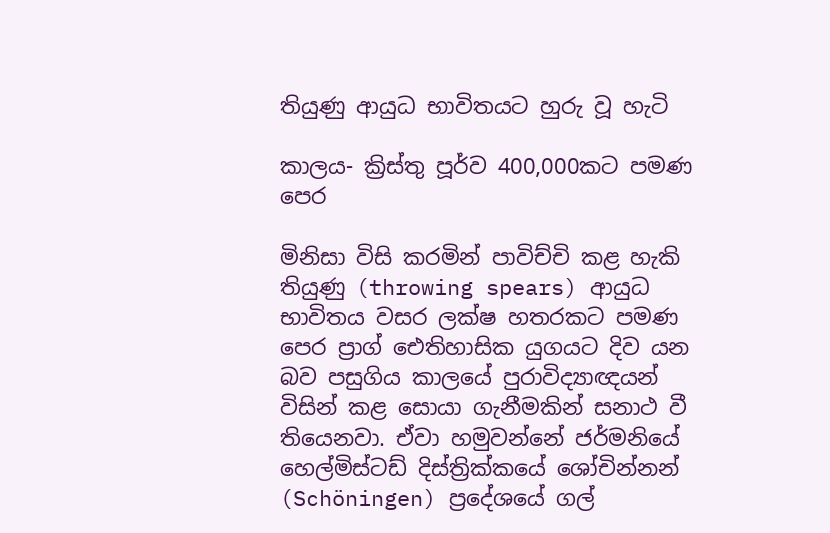තියුණු ආයුධ භාවිතයට හුරු වූ හැටි

කාලය- ක්‍රිස්තු පූර්ව 400,000කට පමණ පෙර

මිනිසා විසි කරමින් පාවිච්චි කළ හැකි තියුණු (throwing spears) ආයුධ භාවිතය වසර ලක්ෂ හතරකට පමණ පෙර ප්‍රාග් ඓතිහාසික යුගයට දිව යන බව පසුගිය කාලයේ පුරාවිද්‍යාඥයන් විසින් කළ සොයා ගැනීමකින් සනාථ වී තියෙනවා. ඒවා හමුවන්නේ ජර්මනියේ හෙල්මිස්ටඩ් දිස්ත්‍රික්කයේ ශෝචින්නන් (Schöningen) ප්‍රදේශයේ ගල්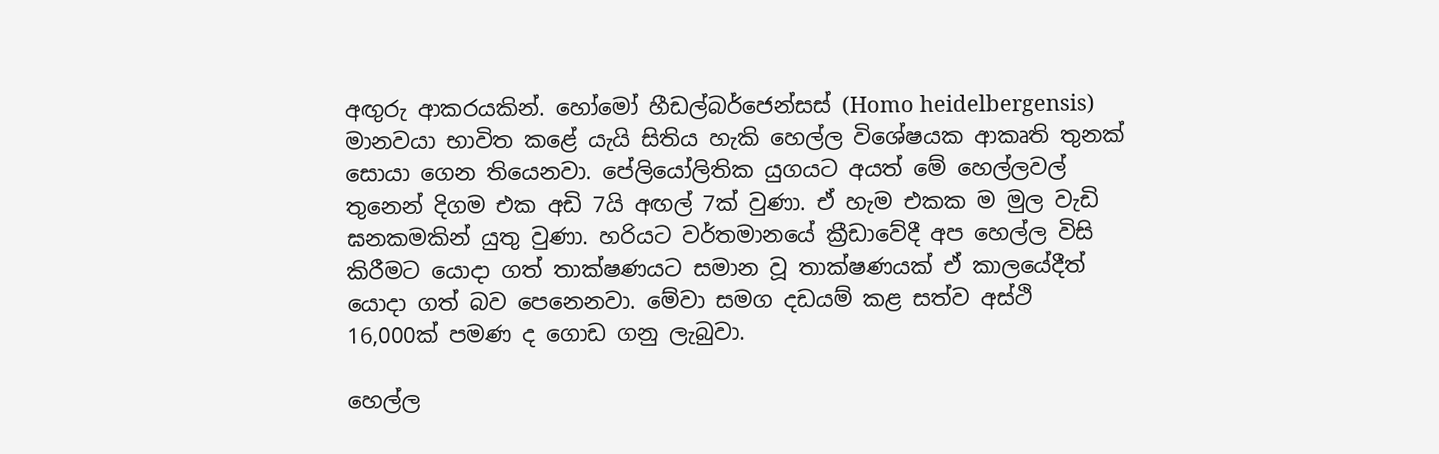අඟුරු ආකරයකින්. හෝමෝ හීඩල්බර්ජෙන්සස් (Homo heidelbergensis) මානවයා භාවිත කළේ යැයි සිතිය හැකි හෙල්ල විශේෂයක ආකෘති තුනක් සොයා ගෙන තියෙනවා. පේලියෝලිතික යුගයට අයත් මේ හෙල්ලවල් තුනෙන් දිගම එක අඩි 7යි අඟල් 7ක් වුණා. ඒ හැම එකක ම මුල වැඩි ඝනකමකින් යුතු වුණා. හරියට වර්තමානයේ ක්‍රීඩාවේදී අප හෙල්ල විසි කිරීමට යොදා ගත් තාක්ෂණයට සමාන වූ තාක්ෂණයක් ඒ කාලයේදීත් යොදා ගත් බව පෙනෙනවා. මේවා සමග දඩයම් කළ සත්ව අස්ථි 16,000ක් පමණ ද ගොඩ ගනු ලැබුවා.

හෙල්ල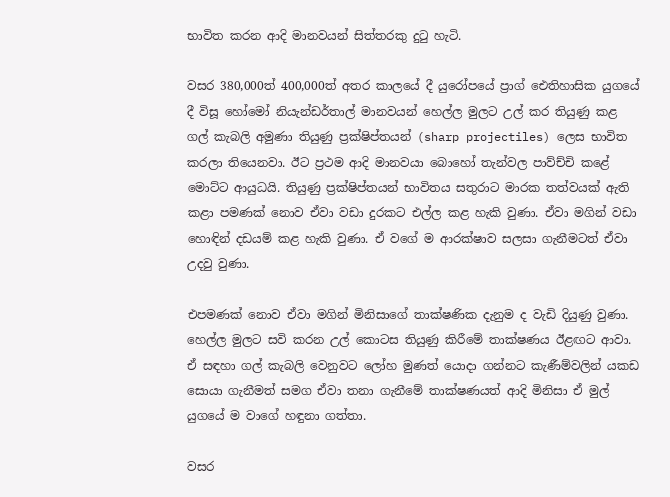භාවිත කරන ආදි මානවයන් සිත්තරකු දුටු හැටි.

වසර 380,000ත් 400,000ත් අතර කාලයේ දී යුරෝපයේ ප්‍රාග් ඓතිහාසික යුගයේ දී විසූ හෝමෝ නියැන්ඩර්තාල් මානවයන් හෙල්ල මුලට උල් කර තියුණු කළ ගල් කැබලි අමුණා තියුණු ප්‍රක්ෂිප්තයන් (sharp projectiles) ලෙස භාවිත කරලා තියෙනවා. ඊට ප්‍රථම ආදි මානවයා බොහෝ තැන්වල පාව්ච්චි කළේ මොට්ට ආයුධයි. තියුණු ප්‍රක්ෂිප්තයන් භාවිතය සතුරාට මාරක තත්වයක් ඇති කළා පමණක් නොව ඒවා වඩා දුරකට එල්ල කළ හැකි වුණා. ඒවා මගින් වඩා හොඳින් දඩයම් කළ හැකි වුණා. ඒ වගේ ම ආරක්ෂාව සලසා ගැනීමටත් ඒවා උදවු වුණා.

එපමණක් නොව ඒවා මගින් මිනිසාගේ තාක්ෂණික දැනුම ද වැඩි දියුණු වුණා. හෙල්ල මුලට සවි කරන උල් කොටස තියුණු කිරීමේ තාක්ෂණය ඊළඟට ආවා. ඒ සඳහා ගල් කැබලි වෙනුවට ලෝහ මුණත් යොදා ගන්නට කැණීම්වලින් යකඩ සොයා ගැනීමත් සමග ඒවා තනා ගැනීමේ තාක්ෂණයත් ආදි මිනිසා ඒ මුල් යුගයේ ම වාගේ හඳුනා ගත්තා.

වසර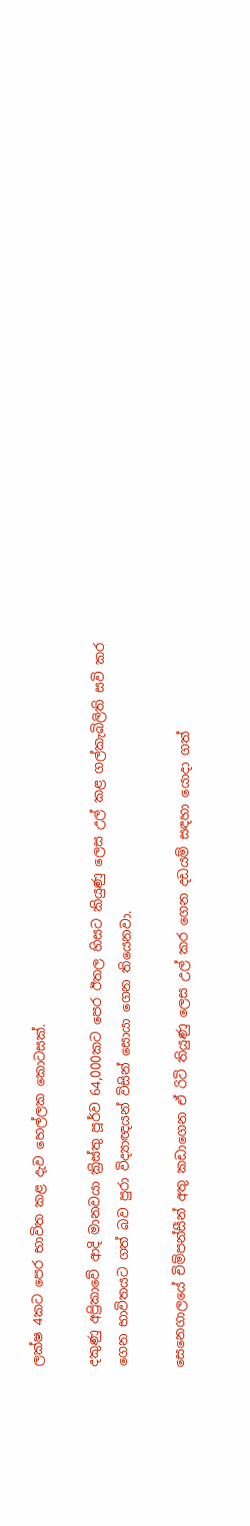ලක්ෂ 4කට පෙර භාවිත කළ දැව හෙල්ලක කොටසක්.

දකුණු අප්‍රිකාවේ ආදි මානවයා ක්‍රිස්තු පූර්ව 64,000කට පෙර ඊතල හිසට කියුණු ලෙස උල් කළ ගල්කැබිලිති සවි කර ගෙන භාවිතයට ගත් බව පුරා විද්‍යාඥයන් විසින් සොයා ගෙන තියෙනවා.

සෙනෙගාලයේ චිම්පන්සීන් අතු කඩාගෙන ඒ රිටි තියුණු ලෙස උල් කර ගෙන දඩයම් සඳහා යොදා ගත්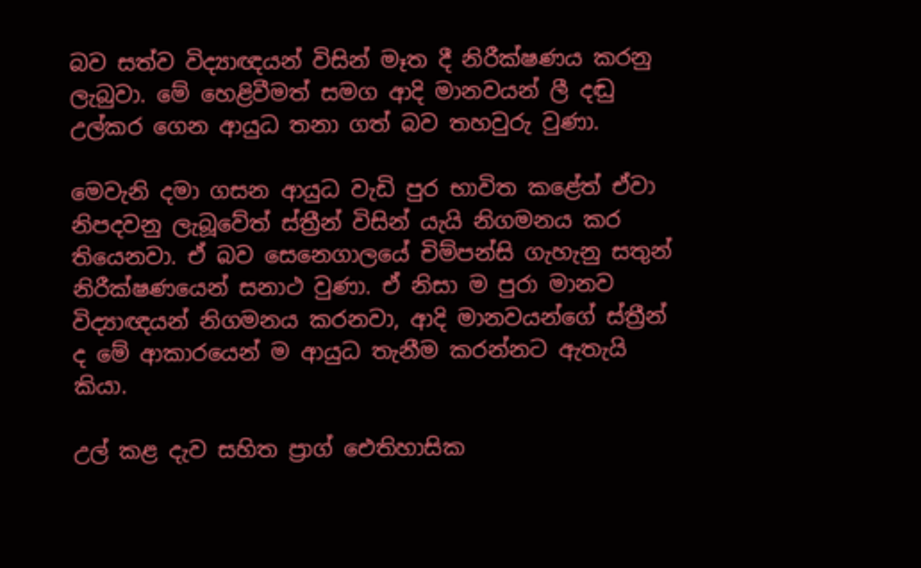බව සත්ව විද්‍යාඥයන් විසින් මෑත දී නිරීක්ෂණය කරනු ලැබුවා. මේ හෙළිවීමත් සමග ආදි මානවයන් ලී දඬු උල්කර ගෙන ආයුධ තනා ගත් බව තහවුරු වුණා.

මෙවැනි දමා ගසන ආයුධ වැඩි පුර භාවිත කළේත් ඒවා නිපදවනු ලැබූවේත් ස්ත්‍රීන් විසින් යැයි නිගමනය කර තියෙනවා. ඒ බව සෙනෙගාලයේ චිම්පන්සි ගැහැනු සතුන් නිරීක්ෂණයෙන් සනාථ වුණා. ඒ නිසා ම පුරා මානව විද්‍යාඥයන් නිගමනය කරනවා, ආදි මානවයන්ගේ ස්ත්‍රීන් ද මේ ආකාරයෙන් ම ආයුධ තැනීම කරන්නට ඇතැයි කියා.

උල් කළ දැව සහිත ප්‍රාග් ඓතිහාසික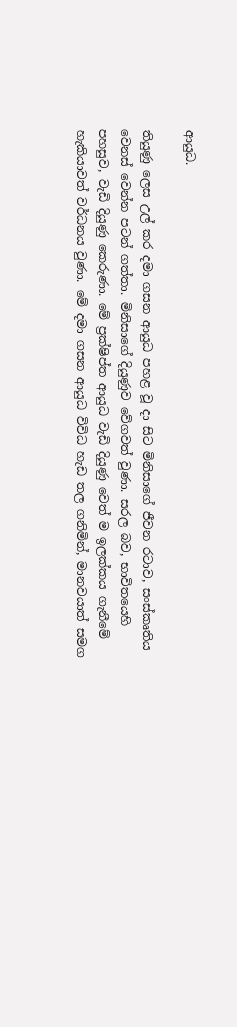ආයුධ.

තියුණු ලෙස උල් කර දමා ගසන ආයුධ පහළ වූ දා සිට මිනිසාගේ ජීවන රටාව, සංස්කෘතිය වෙනස් වෙන්න පටන් ගත්තා. මිනිසාගේ දියුණුව වේගවත් වුණා. සරල බව, භාවිතයෙහි පහසුව, වැඩි දියුණු කෙරුණා. මේ ප්‍රක්ෂිප්ත ආයුධ වැඩි දියුණු වෙත් ම ඉලක්කය ගැනීමේ හැකියාවත් වර්ධනය වුණා. මේ දමා ගසන ආයුධ විවිධ හැඩ තල ගනිමින්, මානවයාත් සමග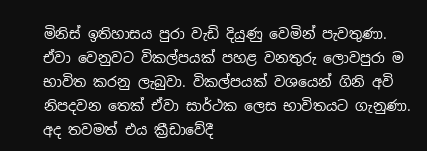මිනිස් ඉතිහාසය පුරා වැඩි දියුණු වෙමින් පැවතුණා. ඒවා වෙනුවට විකල්පයක් පහළ වනතුරු ලොවපුරා ම භාවිත කරනු ලැබුවා. විකල්පයක් වශයෙන් ගිනි අවි නිපදවන තෙක් ඒවා සාර්ථක ලෙස භාවිතයට ගැනුණා. අද තවමත් එය ක්‍රීඩාවේදී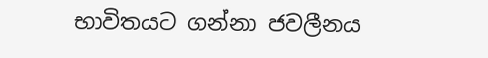භාවිතයට ගන්නා ජවලීනය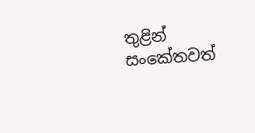තුළින් සංකේතවත්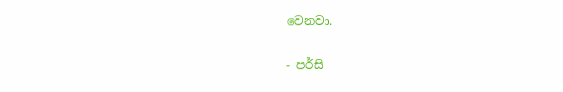වෙනවා.

- පර්සි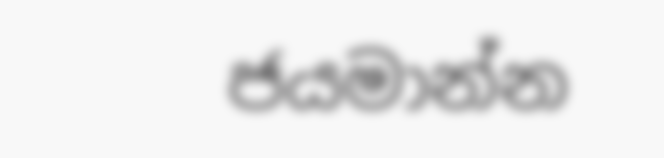ජයමාන්න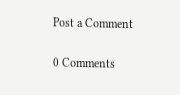Post a Comment

0 Comments